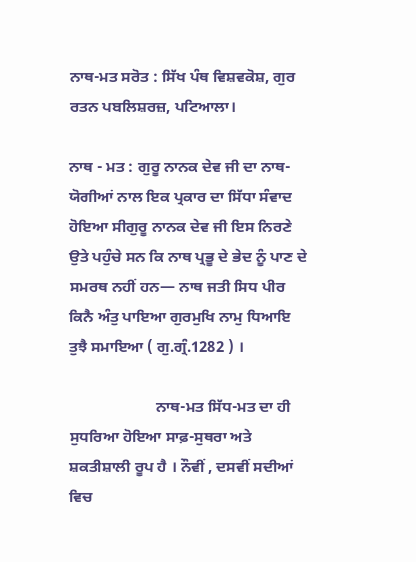ਨਾਥ-ਮਤ ਸਰੋਤ : ਸਿੱਖ ਪੰਥ ਵਿਸ਼ਵਕੋਸ਼, ਗੁਰ ਰਤਨ ਪਬਲਿਸ਼ਰਜ਼, ਪਟਿਆਲਾ।

ਨਾਥ - ਮਤ : ਗੁਰੂ ਨਾਨਕ ਦੇਵ ਜੀ ਦਾ ਨਾਥ-ਯੋਗੀਆਂ ਨਾਲ ਇਕ ਪ੍ਰਕਾਰ ਦਾ ਸਿੱਧਾ ਸੰਵਾਦ ਹੋਇਆ ਸੀਗੁਰੂ ਨਾਨਕ ਦੇਵ ਜੀ ਇਸ ਨਿਰਣੇ ਉਤੇ ਪਹੁੰਚੇ ਸਨ ਕਿ ਨਾਥ ਪ੍ਰਭੂ ਦੇ ਭੇਦ ਨੂੰ ਪਾਣ ਦੇ ਸਮਰਥ ਨਹੀਂ ਹਨ— ਨਾਥ ਜਤੀ ਸਿਧ ਪੀਰ ਕਿਨੈ ਅੰਤੁ ਪਾਇਆ ਗੁਰਮੁਖਿ ਨਾਮੁ ਧਿਆਇ ਤੁਝੈ ਸਮਾਇਆ ( ਗੁ.ਗ੍ਰੰ.1282 ) ।

                      ਨਾਥ-ਮਤ ਸਿੱਧ-ਮਤ ਦਾ ਹੀ ਸੁਧਰਿਆ ਹੋਇਆ ਸਾਫ਼-ਸੁਥਰਾ ਅਤੇ ਸ਼ਕਤੀਸ਼ਾਲੀ ਰੂਪ ਹੈ । ਨੌਵੀਂ , ਦਸਵੀਂ ਸਦੀਆਂ ਵਿਚ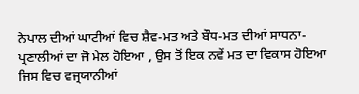ਨੇਪਾਲ ਦੀਆਂ ਘਾਟੀਆਂ ਵਿਚ ਸ਼ੈਵ-ਮਤ ਅਤੇ ਬੌਧ-ਮਤ ਦੀਆਂ ਸਾਧਨਾ-ਪ੍ਰਣਾਲੀਆਂ ਦਾ ਜੋ ਮੇਲ ਹੋਇਆ , ਉਸ ਤੋਂ ਇਕ ਨਵੇਂ ਮਤ ਦਾ ਵਿਕਾਸ ਹੋਇਆ ਜਿਸ ਵਿਚ ਵਜ੍ਰਯਾਨੀਆਂ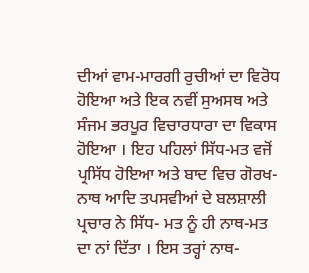ਦੀਆਂ ਵਾਮ-ਮਾਰਗੀ ਰੁਚੀਆਂ ਦਾ ਵਿਰੋਧ ਹੋਇਆ ਅਤੇ ਇਕ ਨਵੀਂ ਸੁਅਸਥ ਅਤੇ ਸੰਜਮ ਭਰਪੂਰ ਵਿਚਾਰਧਾਰਾ ਦਾ ਵਿਕਾਸ ਹੋਇਆ । ਇਹ ਪਹਿਲਾਂ ਸਿੱਧ-ਮਤ ਵਜੋਂ ਪ੍ਰਸਿੱਧ ਹੋਇਆ ਅਤੇ ਬਾਦ ਵਿਚ ਗੋਰਖ- ਨਾਥ ਆਦਿ ਤਪਸਵੀਆਂ ਦੇ ਬਲਸ਼ਾਲੀ ਪ੍ਰਚਾਰ ਨੇ ਸਿੱਧ- ਮਤ ਨੂੰ ਹੀ ਨਾਥ-ਮਤ ਦਾ ਨਾਂ ਦਿੱਤਾ । ਇਸ ਤਰ੍ਹਾਂ ਨਾਥ-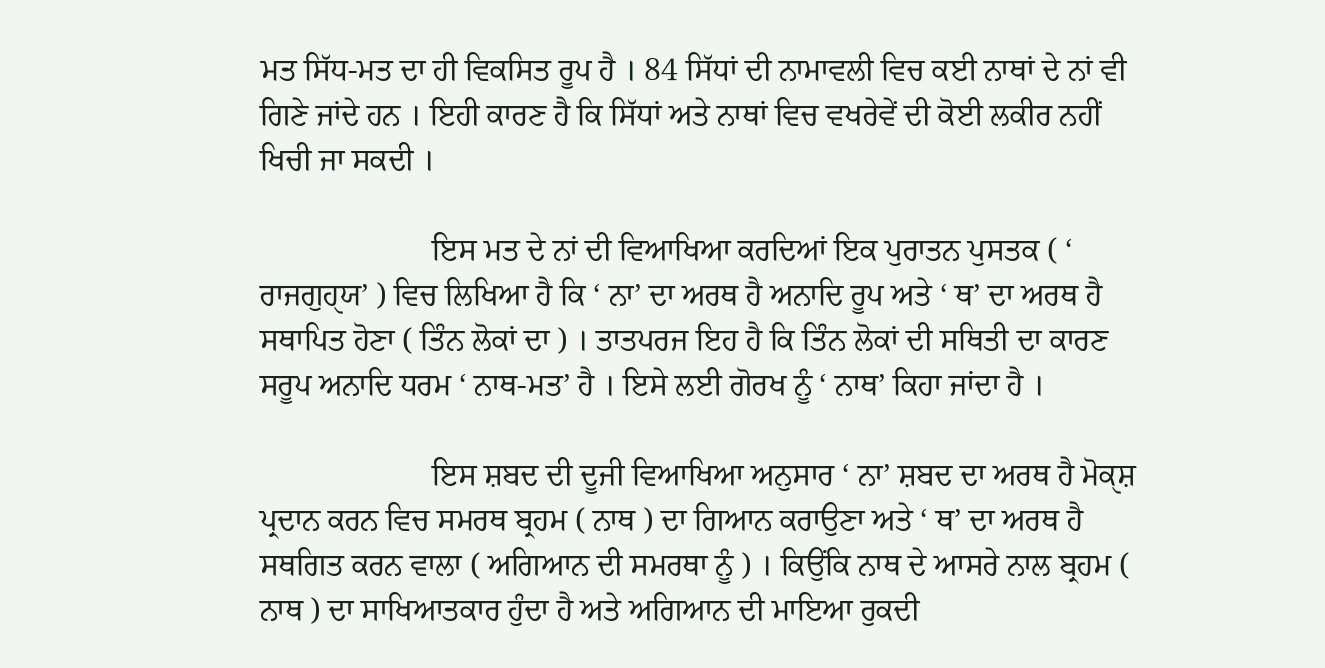ਮਤ ਸਿੱਧ-ਮਤ ਦਾ ਹੀ ਵਿਕਸਿਤ ਰੂਪ ਹੈ । 84 ਸਿੱਧਾਂ ਦੀ ਨਾਮਾਵਲੀ ਵਿਚ ਕਈ ਨਾਥਾਂ ਦੇ ਨਾਂ ਵੀ ਗਿਣੇ ਜਾਂਦੇ ਹਨ । ਇਹੀ ਕਾਰਣ ਹੈ ਕਿ ਸਿੱਧਾਂ ਅਤੇ ਨਾਥਾਂ ਵਿਚ ਵਖਰੇਵੇਂ ਦੀ ਕੋਈ ਲਕੀਰ ਨਹੀਂ ਖਿਚੀ ਜਾ ਸਕਦੀ ।

                      ਇਸ ਮਤ ਦੇ ਨਾਂ ਦੀ ਵਿਆਖਿਆ ਕਰਦਿਆਂ ਇਕ ਪੁਰਾਤਨ ਪੁਸਤਕ ( ‘ ਰਾਜਗੁਹੑਯ’ ) ਵਿਚ ਲਿਖਿਆ ਹੈ ਕਿ ‘ ਨਾ’ ਦਾ ਅਰਥ ਹੈ ਅਨਾਦਿ ਰੂਪ ਅਤੇ ‘ ਥ’ ਦਾ ਅਰਥ ਹੈ ਸਥਾਪਿਤ ਹੋਣਾ ( ਤਿੰਨ ਲੋਕਾਂ ਦਾ ) । ਤਾਤਪਰਜ ਇਹ ਹੈ ਕਿ ਤਿੰਨ ਲੋਕਾਂ ਦੀ ਸਥਿਤੀ ਦਾ ਕਾਰਣ ਸਰੂਪ ਅਨਾਦਿ ਧਰਮ ‘ ਨਾਥ-ਮਤ’ ਹੈ । ਇਸੇ ਲਈ ਗੋਰਖ ਨੂੰ ‘ ਨਾਥ’ ਕਿਹਾ ਜਾਂਦਾ ਹੈ ।

                      ਇਸ ਸ਼ਬਦ ਦੀ ਦੂਜੀ ਵਿਆਖਿਆ ਅਨੁਸਾਰ ‘ ਨਾ’ ਸ਼ਬਦ ਦਾ ਅਰਥ ਹੈ ਮੋਕੑਸ਼ ਪ੍ਰਦਾਨ ਕਰਨ ਵਿਚ ਸਮਰਥ ਬ੍ਰਹਮ ( ਨਾਥ ) ਦਾ ਗਿਆਨ ਕਰਾਉਣਾ ਅਤੇ ‘ ਥ’ ਦਾ ਅਰਥ ਹੈ ਸਥਗਿਤ ਕਰਨ ਵਾਲਾ ( ਅਗਿਆਨ ਦੀ ਸਮਰਥਾ ਨੂੰ ) । ਕਿਉਂਕਿ ਨਾਥ ਦੇ ਆਸਰੇ ਨਾਲ ਬ੍ਰਹਮ ( ਨਾਥ ) ਦਾ ਸਾਖਿਆਤਕਾਰ ਹੁੰਦਾ ਹੈ ਅਤੇ ਅਗਿਆਨ ਦੀ ਮਾਇਆ ਰੁਕਦੀ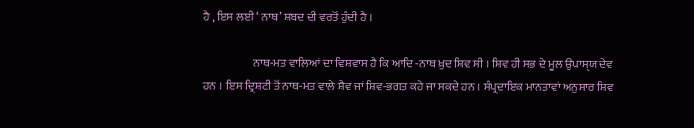ਹੈ , ਇਸ ਲਈ ‘ ਨਾਥ’ ਸ਼ਬਦ ਦੀ ਵਰਤੋਂ ਹੁੰਦੀ ਹੈ ।

                      ਨਾਥ-ਮਤ ਵਾਲਿਆਂ ਦਾ ਵਿਸ਼ਵਾਸ ਹੈ ਕਿ ਆਦਿ -ਨਾਥ ਖ਼ੁਦ ਸ਼ਿਵ ਸੀ । ਸ਼ਿਵ ਹੀ ਸਭ ਦੇ ਮੂਲ ਉਪਾਸੑਯ ਦੇਵ ਹਨ । ਇਸ ਦ੍ਰਿਸ਼ਟੀ ਤੋਂ ਨਾਥ-ਮਤ ਵਾਲੇ ਸ਼ੈਵ ਜਾਂ ਸ਼ਿਵ-ਭਗਤ ਕਹੇ ਜਾ ਸਕਦੇ ਹਨ । ਸੰਪ੍ਰਦਾਇਕ ਮਾਨਤਾਵਾਂ ਅਨੁਸਾਰ ਸ਼ਿਵ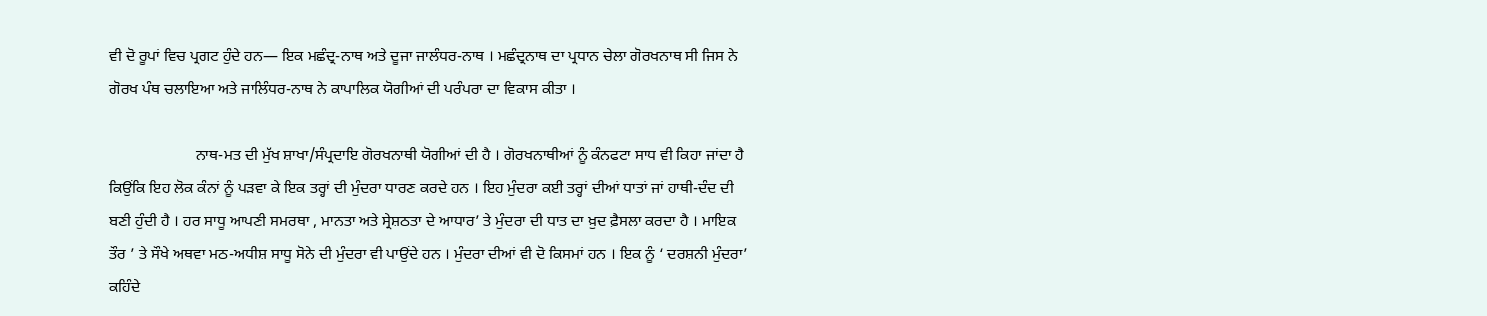ਵੀ ਦੋ ਰੂਪਾਂ ਵਿਚ ਪ੍ਰਗਟ ਹੁੰਦੇ ਹਨ— ਇਕ ਮਛੰਦ੍ਰ-ਨਾਥ ਅਤੇ ਦੂਜਾ ਜਾਲੰਧਰ-ਨਾਥ । ਮਛੰਦ੍ਰਨਾਥ ਦਾ ਪ੍ਰਧਾਨ ਚੇਲਾ ਗੋਰਖਨਾਥ ਸੀ ਜਿਸ ਨੇ ਗੋਰਖ ਪੰਥ ਚਲਾਇਆ ਅਤੇ ਜਾਲਿੰਧਰ-ਨਾਥ ਨੇ ਕਾਪਾਲਿਕ ਯੋਗੀਆਂ ਦੀ ਪਰੰਪਰਾ ਦਾ ਵਿਕਾਸ ਕੀਤਾ ।

                      ਨਾਥ-ਮਤ ਦੀ ਮੁੱਖ ਸ਼ਾਖਾ/ਸੰਪ੍ਰਦਾਇ ਗੋਰਖਨਾਥੀ ਯੋਗੀਆਂ ਦੀ ਹੈ । ਗੋਰਖਨਾਥੀਆਂ ਨੂੰ ਕੰਨਫਟਾ ਸਾਧ ਵੀ ਕਿਹਾ ਜਾਂਦਾ ਹੈ ਕਿਉਂਕਿ ਇਹ ਲੋਕ ਕੰਨਾਂ ਨੂੰ ਪੜਵਾ ਕੇ ਇਕ ਤਰ੍ਹਾਂ ਦੀ ਮੁੰਦਰਾ ਧਾਰਣ ਕਰਦੇ ਹਨ । ਇਹ ਮੁੰਦਰਾ ਕਈ ਤਰ੍ਹਾਂ ਦੀਆਂ ਧਾਤਾਂ ਜਾਂ ਹਾਥੀ-ਦੰਦ ਦੀ ਬਣੀ ਹੁੰਦੀ ਹੈ । ਹਰ ਸਾਧੂ ਆਪਣੀ ਸਮਰਥਾ , ਮਾਨਤਾ ਅਤੇ ਸ੍ਰੇਸ਼ਠਤਾ ਦੇ ਆਧਾਰ’ ਤੇ ਮੁੰਦਰਾ ਦੀ ਧਾਤ ਦਾ ਖ਼ੁਦ ਫ਼ੈਸਲਾ ਕਰਦਾ ਹੈ । ਮਾਇਕ ਤੌਰ ’ ਤੇ ਸੌਖੇ ਅਥਵਾ ਮਠ-ਅਧੀਸ਼ ਸਾਧੂ ਸੋਨੇ ਦੀ ਮੁੰਦਰਾ ਵੀ ਪਾਉਂਦੇ ਹਨ । ਮੁੰਦਰਾ ਦੀਆਂ ਵੀ ਦੋ ਕਿਸਮਾਂ ਹਨ । ਇਕ ਨੂੰ ‘ ਦਰਸ਼ਨੀ ਮੁੰਦਰਾ’ ਕਹਿੰਦੇ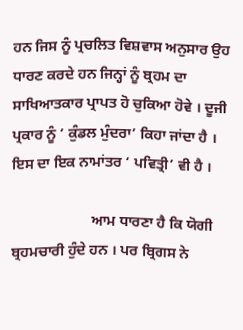ਹਨ ਜਿਸ ਨੂੰ ਪ੍ਰਚਲਿਤ ਵਿਸ਼ਵਾਸ ਅਨੁਸਾਰ ਉਹ ਧਾਰਣ ਕਰਦੇ ਹਨ ਜਿਨ੍ਹਾਂ ਨੂੰ ਬ੍ਰਹਮ ਦਾ ਸਾਖਿਆਤਕਾਰ ਪ੍ਰਾਪਤ ਹੋ ਚੁਕਿਆ ਹੋਵੇ । ਦੂਜੀ ਪ੍ਰਕਾਰ ਨੂੰ ‘ ਕੁੰਡਲ ਮੁੰਦਰਾ’ ਕਿਹਾ ਜਾਂਦਾ ਹੈ । ਇਸ ਦਾ ਇਕ ਨਾਮਾਂਤਰ ‘ ਪਵਿਤ੍ਰੀ’ ਵੀ ਹੈ ।

                      ਆਮ ਧਾਰਣਾ ਹੈ ਕਿ ਯੋਗੀ ਬ੍ਰਹਮਚਾਰੀ ਹੁੰਦੇ ਹਨ । ਪਰ ਬ੍ਰਿਗਸ ਨੇ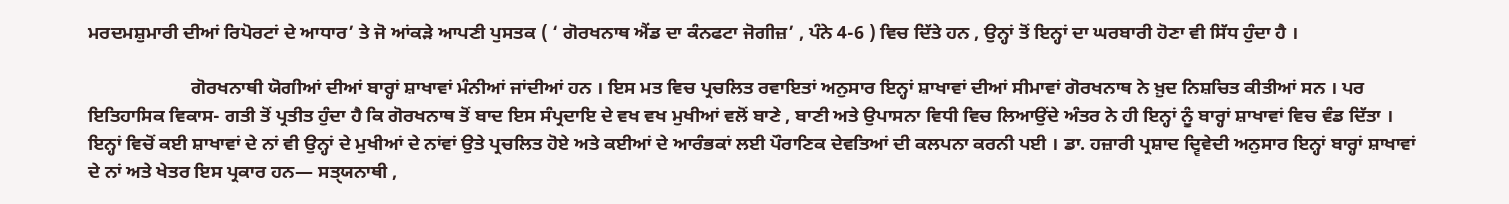ਮਰਦਮਸ਼ੁਮਾਰੀ ਦੀਆਂ ਰਿਪੋਰਟਾਂ ਦੇ ਆਧਾਰ’ ਤੇ ਜੋ ਆਂਕੜੇ ਆਪਣੀ ਪੁਸਤਕ ( ‘ ਗੋਰਖਨਾਥ ਐਂਡ ਦਾ ਕੰਨਫਟਾ ਜੋਗੀਜ਼’ , ਪੰਨੇ 4-6 ) ਵਿਚ ਦਿੱਤੇ ਹਨ , ਉਨ੍ਹਾਂ ਤੋਂ ਇਨ੍ਹਾਂ ਦਾ ਘਰਬਾਰੀ ਹੋਣਾ ਵੀ ਸਿੱਧ ਹੁੰਦਾ ਹੈ ।

                      ਗੋਰਖਨਾਥੀ ਯੋਗੀਆਂ ਦੀਆਂ ਬਾਰ੍ਹਾਂ ਸ਼ਾਖਾਵਾਂ ਮੰਨੀਆਂ ਜਾਂਦੀਆਂ ਹਨ । ਇਸ ਮਤ ਵਿਚ ਪ੍ਰਚਲਿਤ ਰਵਾਇਤਾਂ ਅਨੁਸਾਰ ਇਨ੍ਹਾਂ ਸ਼ਾਖਾਵਾਂ ਦੀਆਂ ਸੀਮਾਵਾਂ ਗੋਰਖਨਾਥ ਨੇ ਖ਼ੁਦ ਨਿਸ਼ਚਿਤ ਕੀਤੀਆਂ ਸਨ । ਪਰ ਇਤਿਹਾਸਿਕ ਵਿਕਾਸ- ਗਤੀ ਤੋਂ ਪ੍ਰਤੀਤ ਹੁੰਦਾ ਹੈ ਕਿ ਗੋਰਖਨਾਥ ਤੋਂ ਬਾਦ ਇਸ ਸੰਪ੍ਰਦਾਇ ਦੇ ਵਖ ਵਖ ਮੁਖੀਆਂ ਵਲੋਂ ਬਾਣੇ , ਬਾਣੀ ਅਤੇ ਉਪਾਸਨਾ ਵਿਧੀ ਵਿਚ ਲਿਆਉਂਦੇ ਅੰਤਰ ਨੇ ਹੀ ਇਨ੍ਹਾਂ ਨੂੰ ਬਾਰ੍ਹਾਂ ਸ਼ਾਖਾਵਾਂ ਵਿਚ ਵੰਡ ਦਿੱਤਾ । ਇਨ੍ਹਾਂ ਵਿਚੋਂ ਕਈ ਸ਼ਾਖਾਵਾਂ ਦੇ ਨਾਂ ਵੀ ਉਨ੍ਹਾਂ ਦੇ ਮੁਖੀਆਂ ਦੇ ਨਾਂਵਾਂ ਉਤੇ ਪ੍ਰਚਲਿਤ ਹੋਏ ਅਤੇ ਕਈਆਂ ਦੇ ਆਰੰਭਕਾਂ ਲਈ ਪੌਰਾਣਿਕ ਦੇਵਤਿਆਂ ਦੀ ਕਲਪਨਾ ਕਰਨੀ ਪਈ । ਡਾ. ਹਜ਼ਾਰੀ ਪ੍ਰਸ਼ਾਦ ਦ੍ਵਿਵੇਦੀ ਅਨੁਸਾਰ ਇਨ੍ਹਾਂ ਬਾਰ੍ਹਾਂ ਸ਼ਾਖਾਵਾਂ ਦੇ ਨਾਂ ਅਤੇ ਖੇਤਰ ਇਸ ਪ੍ਰਕਾਰ ਹਨ— ਸਤੑਯਨਾਥੀ ,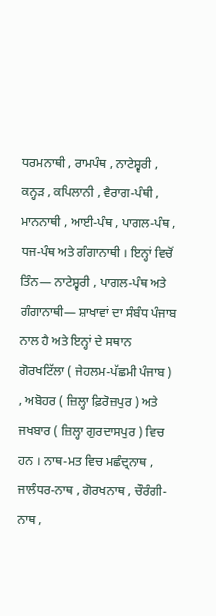ਧਰਮਨਾਥੀ , ਰਾਮਪੰਥ , ਨਾਟੇਸ਼੍ਵਰੀ , ਕਨ੍ਹੜ , ਕਪਿਲਾਨੀ , ਵੈਰਾਗ-ਪੰਥੀ , ਮਾਨਨਾਥੀ , ਆਈ-ਪੰਥ , ਪਾਗਲ-ਪੰਥ , ਧਜ-ਪੰਥ ਅਤੇ ਗੰਗਾਨਾਥੀ । ਇਨ੍ਹਾਂ ਵਿਚੋਂ ਤਿੰਨ— ਨਾਟੇਸ਼੍ਵਰੀ , ਪਾਗਲ-ਪੰਥ ਅਤੇ ਗੰਗਾਨਾਥੀ— ਸ਼ਾਖਾਵਾਂ ਦਾ ਸੰਬੰਧ ਪੰਜਾਬ ਨਾਲ ਹੈ ਅਤੇ ਇਨ੍ਹਾਂ ਦੇ ਸਥਾਨ ਗੋਰਖਟਿੱਲਾ ( ਜੇਹਲਮ-ਪੱਛਮੀ ਪੰਜਾਬ ) , ਅਬੋਹਰ ( ਜ਼ਿਲ੍ਹਾ ਫ਼ਿਰੋਜ਼ਪੁਰ ) ਅਤੇ ਜਖਬਾਰ ( ਜ਼ਿਲ੍ਹਾ ਗੁਰਦਾਸਪੁਰ ) ਵਿਚ ਹਨ । ਨਾਥ-ਮਤ ਵਿਚ ਮਛੰਦ੍ਰਨਾਥ , ਜਾਲੰਧਰ-ਨਾਥ , ਗੋਰਖਨਾਥ , ਚੌਰੰਗੀ-ਨਾਥ ,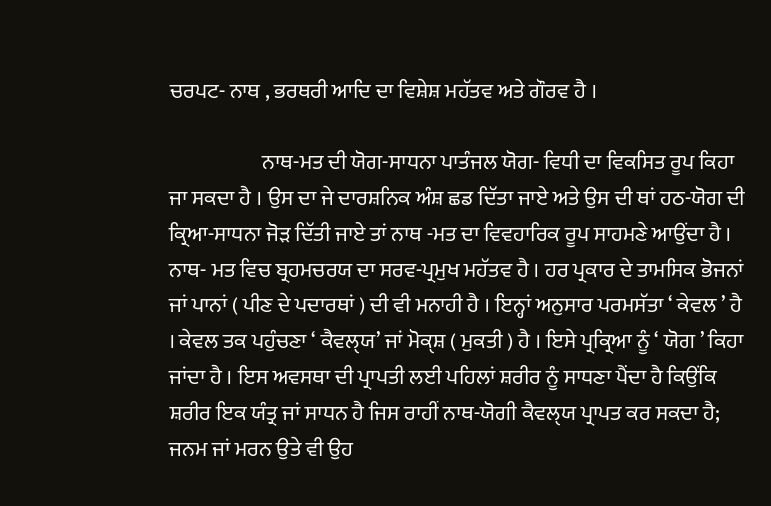ਚਰਪਟ- ਨਾਥ , ਭਰਥਰੀ ਆਦਿ ਦਾ ਵਿਸ਼ੇਸ਼ ਮਹੱਤਵ ਅਤੇ ਗੌਰਵ ਹੈ ।

                      ਨਾਥ-ਮਤ ਦੀ ਯੋਗ-ਸਾਧਨਾ ਪਾਤੰਜਲ ਯੋਗ- ਵਿਧੀ ਦਾ ਵਿਕਸਿਤ ਰੂਪ ਕਿਹਾ ਜਾ ਸਕਦਾ ਹੈ । ਉਸ ਦਾ ਜੇ ਦਾਰਸ਼ਨਿਕ ਅੰਸ਼ ਛਡ ਦਿੱਤਾ ਜਾਏ ਅਤੇ ਉਸ ਦੀ ਥਾਂ ਹਠ-ਯੋਗ ਦੀ ਕ੍ਰਿਆ-ਸਾਧਨਾ ਜੋੜ ਦਿੱਤੀ ਜਾਏ ਤਾਂ ਨਾਥ -ਮਤ ਦਾ ਵਿਵਹਾਰਿਕ ਰੂਪ ਸਾਹਮਣੇ ਆਉਂਦਾ ਹੈ । ਨਾਥ- ਮਤ ਵਿਚ ਬ੍ਰਹਮਚਰਯ ਦਾ ਸਰਵ-ਪ੍ਰਮੁਖ ਮਹੱਤਵ ਹੈ । ਹਰ ਪ੍ਰਕਾਰ ਦੇ ਤਾਮਸਿਕ ਭੋਜਨਾਂ ਜਾਂ ਪਾਨਾਂ ( ਪੀਣ ਦੇ ਪਦਾਰਥਾਂ ) ਦੀ ਵੀ ਮਨਾਹੀ ਹੈ । ਇਨ੍ਹਾਂ ਅਨੁਸਾਰ ਪਰਮਸੱਤਾ ‘ ਕੇਵਲ ’ ਹੈ । ਕੇਵਲ ਤਕ ਪਹੁੰਚਣਾ ‘ ਕੈਵਲੑਯ’ ਜਾਂ ਮੋਕੑਸ਼ ( ਮੁਕਤੀ ) ਹੈ । ਇਸੇ ਪ੍ਰਕ੍ਰਿਆ ਨੂੰ ‘ ਯੋਗ ’ ਕਿਹਾ ਜਾਂਦਾ ਹੈ । ਇਸ ਅਵਸਥਾ ਦੀ ਪ੍ਰਾਪਤੀ ਲਈ ਪਹਿਲਾਂ ਸ਼ਰੀਰ ਨੂੰ ਸਾਧਣਾ ਪੈਂਦਾ ਹੈ ਕਿਉਂਕਿ ਸ਼ਰੀਰ ਇਕ ਯੰਤ੍ਰ ਜਾਂ ਸਾਧਨ ਹੈ ਜਿਸ ਰਾਹੀਂ ਨਾਥ-ਯੋਗੀ ਕੈਵਲੑਯ ਪ੍ਰਾਪਤ ਕਰ ਸਕਦਾ ਹੈ; ਜਨਮ ਜਾਂ ਮਰਨ ਉਤੇ ਵੀ ਉਹ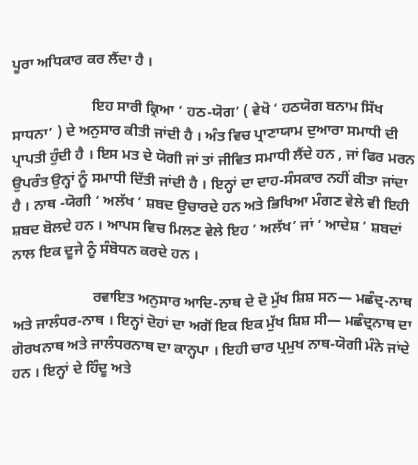ਪੂਰਾ ਅਧਿਕਾਰ ਕਰ ਲੈਂਦਾ ਹੈ ।

                      ਇਹ ਸਾਰੀ ਕ੍ਰਿਆ ‘ ਹਠ-ਯੋਗ’ ( ਵੇਖੋ ‘ ਹਠਯੋਗ ਬਨਾਮ ਸਿੱਖ ਸਾਧਨਾ’ ) ਦੇ ਅਨੁਸਾਰ ਕੀਤੀ ਜਾਂਦੀ ਹੈ । ਅੰਤ ਵਿਚ ਪ੍ਰਾਣਾਯਾਮ ਦੁਆਰਾ ਸਮਾਧੀ ਦੀ ਪ੍ਰਾਪਤੀ ਹੁੰਦੀ ਹੈ । ਇਸ ਮਤ ਦੇ ਯੋਗੀ ਜਾਂ ਤਾਂ ਜੀਵਿਤ ਸਮਾਧੀ ਲੈਂਦੇ ਹਨ , ਜਾਂ ਫਿਰ ਮਰਨ ਉਪਰੰਤ ਉਨ੍ਹਾਂ ਨੂੰ ਸਮਾਧੀ ਦਿੱਤੀ ਜਾਂਦੀ ਹੈ । ਇਨ੍ਹਾਂ ਦਾ ਦਾਹ-ਸੰਸਕਾਰ ਨਹੀਂ ਕੀਤਾ ਜਾਂਦਾ ਹੈ । ਨਾਥ -ਯੋਗੀ ‘ ਅਲੱਖ ’ ਸ਼ਬਦ ਉਚਾਰਦੇ ਹਨ ਅਤੇ ਭਿਖਿਆ ਮੰਗਣ ਵੇਲੇ ਵੀ ਇਹੀ ਸ਼ਬਦ ਬੋਲਦੇ ਹਨ । ਆਪਸ ਵਿਚ ਮਿਲਣ ਵੇਲੇ ਇਹ ‘ ਅਲੱਖ’ ਜਾਂ ‘ ਆਦੇਸ਼ ’ ਸ਼ਬਦਾਂ ਨਾਲ ਇਕ ਦੂਜੇ ਨੂੰ ਸੰਬੋਧਨ ਕਰਦੇ ਹਨ ।

                      ਰਵਾਇਤ ਅਨੁਸਾਰ ਆਦਿ-ਨਾਥ ਦੇ ਦੋ ਮੁੱਖ ਸ਼ਿਸ਼ ਸਨ— ਮਛੰਦ੍ਰ-ਨਾਥ ਅਤੇ ਜਾਲੰਧਰ-ਨਾਥ । ਇਨ੍ਹਾਂ ਦੋਹਾਂ ਦਾ ਅਗੋਂ ਇਕ ਇਕ ਮੁੱਖ ਸ਼ਿਸ਼ ਸੀ— ਮਛੰਦ੍ਰਨਾਥ ਦਾ ਗੋਰਖਨਾਥ ਅਤੇ ਜਾਲੰਧਰਨਾਥ ਦਾ ਕਾਨ੍ਹਪਾ । ਇਹੀ ਚਾਰ ਪ੍ਰਮੁਖ ਨਾਥ-ਯੋਗੀ ਮੰਨੇ ਜਾਂਦੇ ਹਨ । ਇਨ੍ਹਾਂ ਦੇ ਹਿੰਦੂ ਅਤੇ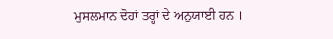ਮੁਸਲਮਾਨ ਦੋਹਾਂ ਤਰ੍ਹਾਂ ਦੇ ਅਨੁਯਾਈ ਹਨ ।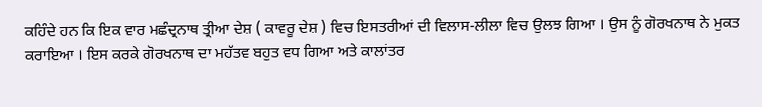ਕਹਿੰਦੇ ਹਨ ਕਿ ਇਕ ਵਾਰ ਮਛੰਦ੍ਰਨਾਥ ਤ੍ਰੀਆ ਦੇਸ਼ ( ਕਾਵਰੂ ਦੇਸ਼ ) ਵਿਚ ਇਸਤਰੀਆਂ ਦੀ ਵਿਲਾਸ-ਲੀਲਾ ਵਿਚ ਉਲਝ ਗਿਆ । ਉਸ ਨੂੰ ਗੋਰਖਨਾਥ ਨੇ ਮੁਕਤ ਕਰਾਇਆ । ਇਸ ਕਰਕੇ ਗੋਰਖਨਾਥ ਦਾ ਮਹੱਤਵ ਬਹੁਤ ਵਧ ਗਿਆ ਅਤੇ ਕਾਲਾਂਤਰ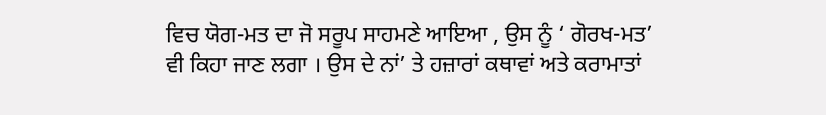ਵਿਚ ਯੋਗ-ਮਤ ਦਾ ਜੋ ਸਰੂਪ ਸਾਹਮਣੇ ਆਇਆ , ਉਸ ਨੂੰ ‘ ਗੋਰਖ-ਮਤ’ ਵੀ ਕਿਹਾ ਜਾਣ ਲਗਾ । ਉਸ ਦੇ ਨਾਂ’ ਤੇ ਹਜ਼ਾਰਾਂ ਕਥਾਵਾਂ ਅਤੇ ਕਰਾਮਾਤਾਂ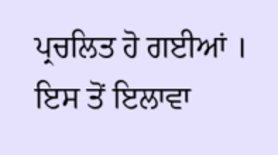ਪ੍ਰਚਲਿਤ ਹੋ ਗਈਆਂ । ਇਸ ਤੋਂ ਇਲਾਵਾ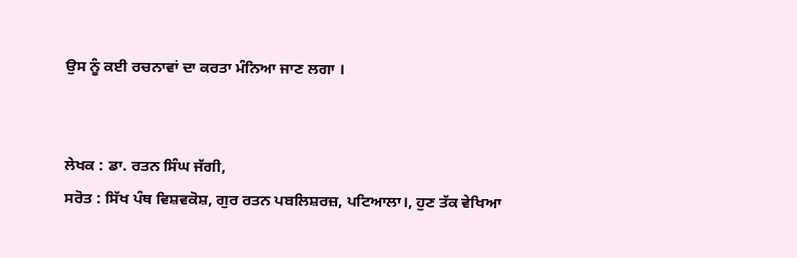ਉਸ ਨੂੰ ਕਈ ਰਚਨਾਵਾਂ ਦਾ ਕਰਤਾ ਮੰਨਿਆ ਜਾਣ ਲਗਾ ।


ਲੇਖਕ : ਡਾ. ਰਤਨ ਸਿੰਘ ਜੱਗੀ,
ਸਰੋਤ : ਸਿੱਖ ਪੰਥ ਵਿਸ਼ਵਕੋਸ਼, ਗੁਰ ਰਤਨ ਪਬਲਿਸ਼ਰਜ਼, ਪਟਿਆਲਾ।, ਹੁਣ ਤੱਕ ਵੇਖਿਆ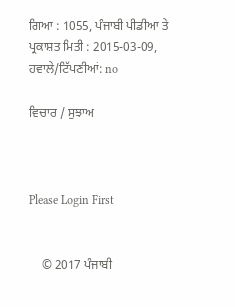ਗਿਆ : 1055, ਪੰਜਾਬੀ ਪੀਡੀਆ ਤੇ ਪ੍ਰਕਾਸ਼ਤ ਮਿਤੀ : 2015-03-09, ਹਵਾਲੇ/ਟਿੱਪਣੀਆਂ: no

ਵਿਚਾਰ / ਸੁਝਾਅ



Please Login First


    © 2017 ਪੰਜਾਬੀ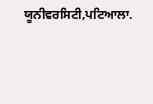ਯੂਨੀਵਰਸਿਟੀ,ਪਟਿਆਲਾ.